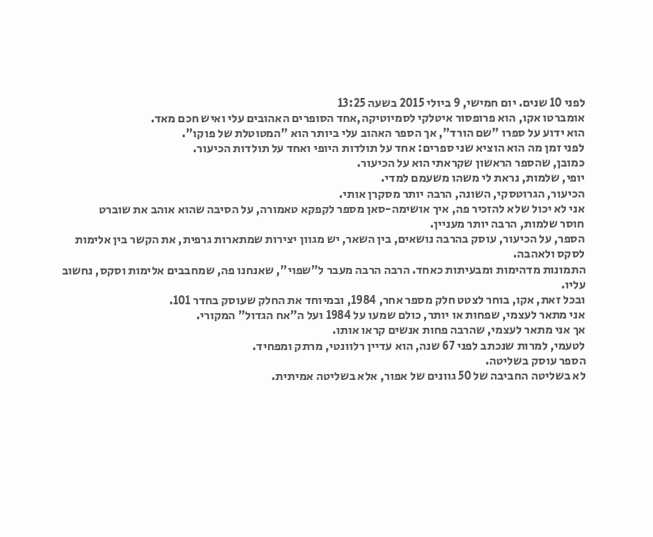לפני 10 שנים. יום חמישי, 9 ביולי 2015 בשעה 13:25
אומברטו אקו, הוא פרופסור איטלקי לסמיוטיקה,אחד הסופרים האהובים עלי ואיש חכם מאד.
הוא ידוע על ספרו "שם הורד", אך הספר האהוב עלי ביותר הוא "המטוטלת של פוקו".
לפני זמן מה הוא הוציא שני ספרים: אחד על תולדות היופי ואחד על תולדות הכיעור.
כמובן, שהספר הראשון שקראתי הוא על הכיעור.
יופי, שלמות, נראת לי משהו משעמם למדי.
הכיעור, הגרוטסקי, השונה, הרבה יותר מסקרן אותי.
אני לא יכול שלא להזכיר פה, איך אושימה-סאן מספר לקפקא טאמורה, על הסיבה שהוא אוהב את שוברט
חוסר שלמות, הרבה יותר מעניין.
הספר, על הכיעור, עוסק בהרבה נושאים, בין השאר, יש מגוון יצירות שמתארות גרפית, את הקשר בין אלימות לסקס ולאהבה.
התמונות מדהימות ומבעיתות כאחד. הרבה הרבה מעבר ל"שפוי", שאנחנו פה, שמחבבים אלימות וסקס, נחשוב עליו.
ובכל זאת, אקו, בוחר לצטט חלק מספר אחר, 1984, ובמיוחד את החלק שעוסק בחדר 101.
אני מתאר לעצמי, שפחות או יותר, כולם שמעו על 1984 ועל ה"אח הגדול" המקורי.
אך אני מתאר לעצמי, שהרבה פחות אנשים קראו אותו.
לטעמי, למרות שנכתב לפני 67 שנה, הוא עדיין רלוונטי, מרתק ומפחיד.
הספר עוסק בשליטה.
לא בשליטה החביבה של 50 גוונים של אפור, אלא בשליטה אמיתית.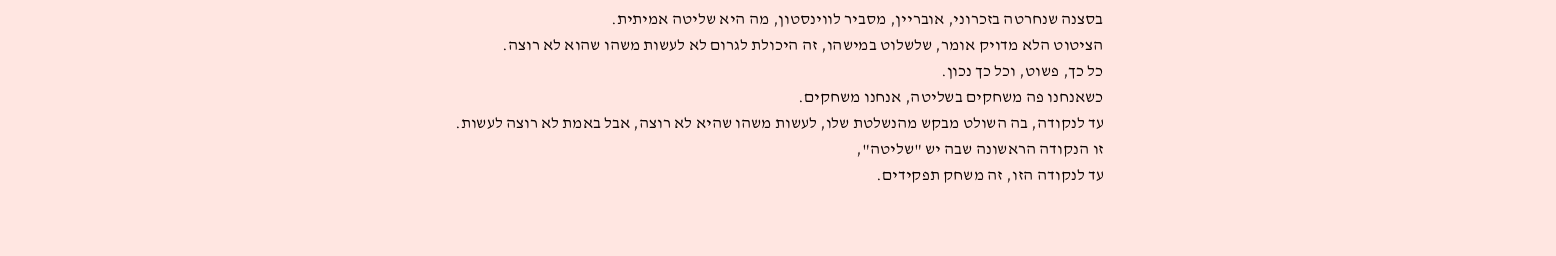בסצנה שנחרטה בזכרוני, אובריין, מסביר לווינסטון, מה היא שליטה אמיתית.
הציטוט הלא מדויק אומר, שלשלוט במישהו, זה היכולת לגרום לא לעשות משהו שהוא לא רוצה.
כל כך, פשוט, וכל כך נכון.
כשאנחנו פה משחקים בשליטה, אנחנו משחקים.
עד לנקודה, בה השולט מבקש מהנשלטת שלו, לעשות משהו שהיא לא רוצה, אבל באמת לא רוצה לעשות.
זו הנקודה הראשונה שבה יש "שליטה",
עד לנקודה הזו, זה משחק תפקידים.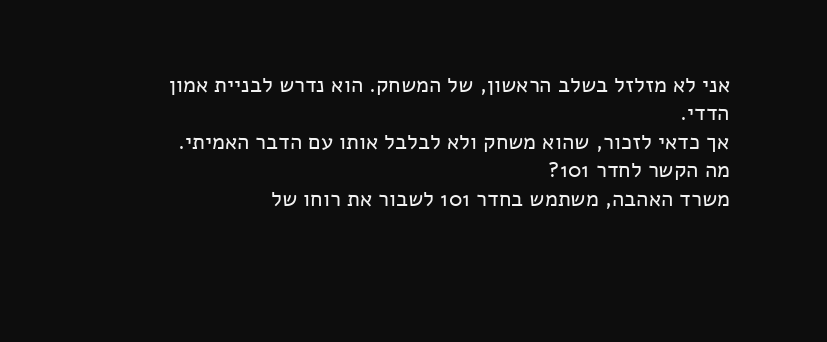אני לא מזלזל בשלב הראשון, של המשחק. הוא נדרש לבניית אמון הדדי.
אך כדאי לזכור, שהוא משחק ולא לבלבל אותו עם הדבר האמיתי.
מה הקשר לחדר 101?
משרד האהבה, משתמש בחדר 101 לשבור את רוחו של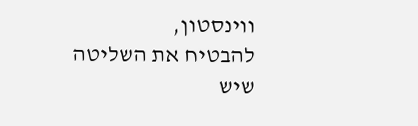ווינסטון,
להבטיח את השליטה שיש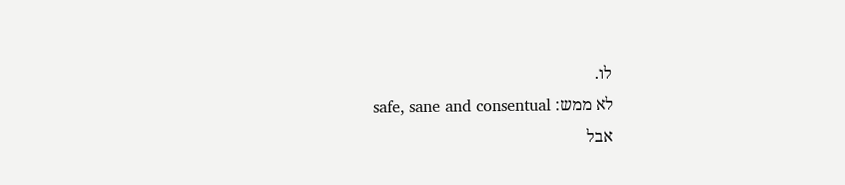לו.
לא ממש: safe, sane and consentual
אבל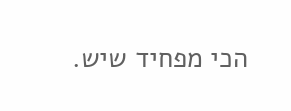הכי מפחיד שיש.